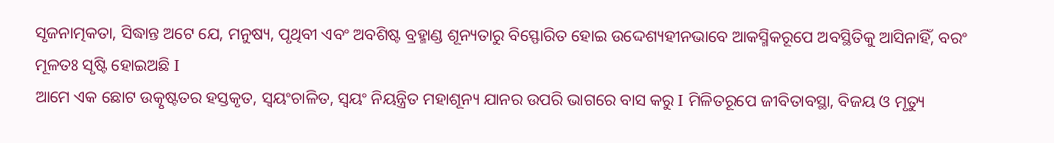ସୃଜନାତ୍ମକତା, ସିଦ୍ଧାନ୍ତ ଅଟେ ଯେ, ମନୁଷ୍ୟ, ପୃଥିବୀ ଏବଂ ଅବଶିଷ୍ଟ ବ୍ରହ୍ମାଣ୍ଡ ଶୂନ୍ୟତାରୁ ବିସ୍ଫୋରିତ ହୋଇ ଉଦ୍ଦେଶ୍ୟହୀନଭାବେ ଆକସ୍ମିକରୂପେ ଅବସ୍ଥିତିକୁ ଆସିନାହିଁ, ବରଂ ମୂଳତଃ ସୃଷ୍ଟି ହୋଇଅଛି I
ଆମେ ଏକ ଛୋଟ ଉତ୍କୃଷ୍ଟତର ହସ୍ତକୃତ, ସ୍ୱୟଂଚାଳିତ, ସ୍ୱୟଂ ନିୟନ୍ତ୍ରିତ ମହାଶୂନ୍ୟ ଯାନର ଉପରି ଭାଗରେ ବାସ କରୁ I ମିଳିତରୂପେ ଜୀବିତାବସ୍ଥା, ବିଜୟ ଓ ମୃତ୍ୟୁ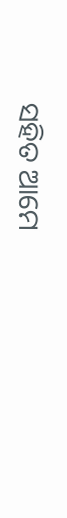ସହିତ ଆମେ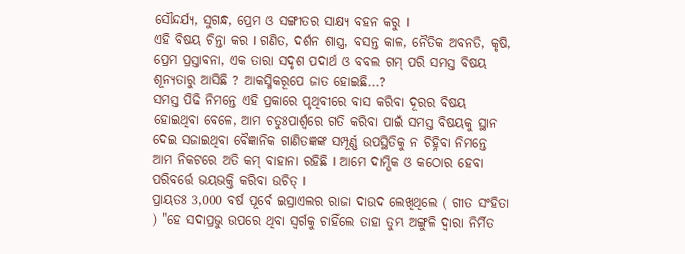ସୌନ୍ଦର୍ଯ୍ୟ, ସୁଗନ୍ଧ, ପ୍ରେମ ଓ ସଙ୍ଗୀତର ସାକ୍ଷ୍ୟ ବହନ କରୁ I
ଏହି ବିଷୟ ଚିନ୍ତା କର I ଗଣିତ, ଦର୍ଶନ ଶାସ୍ତ୍ର, ବସନ୍ତ କାଳ, ନୈତିକ ଅବନତି, କୃଷି, ପ୍ରେମ ପ୍ରସ୍ତାବନା, ଏକ ତାରା ସଦୃଶ ପଦାର୍ଥ ଓ ବବଲ ଗମ୍ ପରି ସମସ୍ତ ବିଷୟ ଶୂନ୍ୟତାରୁ ଆସିଛି ? ଆକସ୍ମିକରୂପେ ଜାତ ହୋଇଛି...?
ସମସ୍ତ ପିଢି ନିମନ୍ତେ ଏହି ପ୍ରକାରେ ପୃଥିବୀରେ ବାସ କରିବା ଦୂରର ବିଷୟ ହୋଇଥିବା ବେଳେ, ଆମ ଚତୁଃପାର୍ଶ୍ୱରେ ଗତି କରିବା ପାଇଁ ସମସ୍ତ ବିଷୟକୁ ସ୍ଥାନ ଦେଇ ସଜାଇଥିବା ବୈଜ୍ଞାନିକ ଗାଣିତଜ୍ଞଙ୍କ ସମ୍ପୂର୍ଣ୍ଣ ଉପସ୍ଥିତିକୁ ନ ଚିହ୍ନିବା ନିମନ୍ତେ ଆମ ନିକଟରେ ଅତି କମ୍ ବାହାନା ରହିଛି I ଆମେ ଦାମ୍ଭିକ ଓ କଠୋର ହେବା ପରିବର୍ତ୍ତେ ଭୟଭକ୍ତି କରିବା ଉଚିତ୍ I
ପ୍ରାୟତଃ 3,000 ବର୍ଷ ପୂର୍ବେ ଇସ୍ରାଏଲର ରାଜା ଦାଉଦ ଲେଖିଥିଲେ ( ଗୀତ ସଂହିତା ) "ହେ ସଦାପ୍ରଭୁ ଉପରେ ଥିବା ସ୍ବର୍ଗକୁ ଚାହିଁଲେ ତାହା ତୁମ୍ଭ ଅଙ୍ଗୁଳି ଦ୍ବାରା ନିର୍ମିତ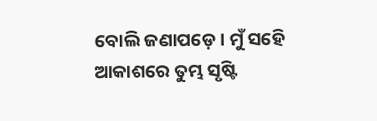ବୋଲି ଜଣାପଡ଼େ। ମୁଁ ସହେି ଆକାଶରେ ତୁମ୍ଭ ସୃଷ୍ଟି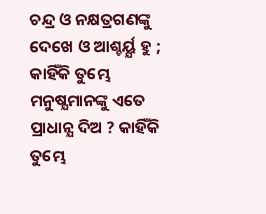ଚନ୍ଦ୍ର ଓ ନକ୍ଷତ୍ରଗଣଙ୍କୁ ଦେଖେ ଓ ଆଶ୍ଚର୍ୟ୍ଯ ହୁ ; କାହିଁକି ତୁମ୍ଭେ ମନୁଷ୍ଯମାନଙ୍କୁ ଏତେ ପ୍ରାଧାନ୍ଯ ଦିଅ ? କାହିଁକି ତୁମ୍ଭେ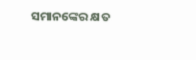ସମାନଙ୍କେର କ୍ଷତ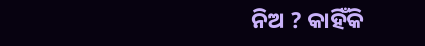ନିଅ ? କାହିଁକି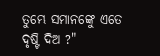ତୁମ୍ଭେ ସମାନଙ୍କେୁ ଏତେ ଦୃଷ୍ଟି ଦିଅ ?"